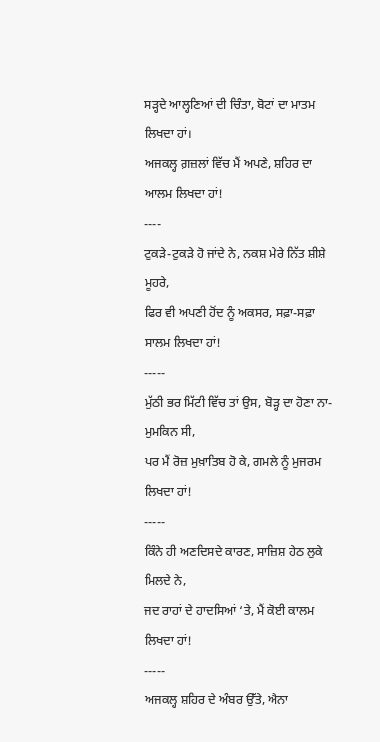ਸੜ੍ਹਦੇ ਆਲ੍ਹਣਿਆਂ ਦੀ ਚਿੰਤਾ, ਬੋਟਾਂ ਦਾ ਮਾਤਮ ਲਿਖਦਾ ਹਾਂ।
ਅਜਕਲ੍ਹ ਗ਼ਜ਼ਲਾਂ ਵਿੱਚ ਮੈਂ ਅਪਣੇ, ਸ਼ਹਿਰ ਦਾ ਆਲਮ ਲਿਖਦਾ ਹਾਂ!
----
ਟੁਕੜੇ-ਟੁਕੜੇ ਹੋ ਜਾਂਦੇ ਨੇ, ਨਕਸ਼ ਮੇਰੇ ਨਿੱਤ ਸ਼ੀਸ਼ੇ ਮੂਹਰੇ,
ਫਿਰ ਵੀ ਅਪਣੀ ਹੋਂਦ ਨੂੰ ਅਕਸਰ, ਸਫ਼ਾ-ਸਫ਼ਾ ਸਾਲਮ ਲਿਖਦਾ ਹਾਂ!
-----
ਮੁੱਠੀ ਭਰ ਮਿੱਟੀ ਵਿੱਚ ਤਾਂ ਉਸ, ਬੋੜ੍ਹ ਦਾ ਹੋਣਾ ਨਾ-ਮੁਮਕਿਨ ਸੀ,
ਪਰ ਮੈਂ ਰੋਜ਼ ਮੁਖ਼ਾਤਿਬ ਹੋ ਕੇ, ਗਮਲੇ ਨੂੰ ਮੁਜਰਮ ਲਿਖਦਾ ਹਾਂ!
-----
ਕਿੰਨੇ ਹੀ ਅਣਦਿਸਦੇ ਕਾਰਣ, ਸਾਜ਼ਿਸ਼ ਹੇਠ ਲੁਕੇ ਮਿਲਦੇ ਨੇ,
ਜਦ ਰਾਹਾਂ ਦੇ ਹਾਦਸਿਆਂ ‘ਤੇ, ਮੈਂ ਕੋਈ ਕਾਲਮ ਲਿਖਦਾ ਹਾਂ!
-----
ਅਜਕਲ੍ਹ ਸ਼ਹਿਰ ਦੇ ਅੰਬਰ ਉੱਤੇ, ਐਨਾ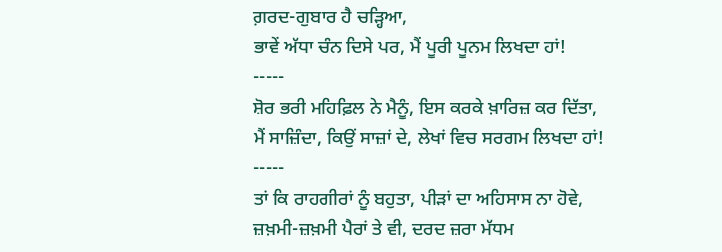ਗ਼ਰਦ-ਗੁਬਾਰ ਹੈ ਚੜ੍ਹਿਆ,
ਭਾਵੇਂ ਅੱਧਾ ਚੰਨ ਦਿਸੇ ਪਰ, ਮੈਂ ਪੂਰੀ ਪੂਨਮ ਲਿਖਦਾ ਹਾਂ!
-----
ਸ਼ੋਰ ਭਰੀ ਮਹਿਫ਼ਿਲ ਨੇ ਮੈਨੂੰ, ਇਸ ਕਰਕੇ ਖ਼ਾਰਿਜ਼ ਕਰ ਦਿੱਤਾ,
ਮੈਂ ਸਾਜ਼ਿੰਦਾ, ਕਿਉਂ ਸਾਜ਼ਾਂ ਦੇ, ਲੇਖਾਂ ਵਿਚ ਸਰਗਮ ਲਿਖਦਾ ਹਾਂ!
-----
ਤਾਂ ਕਿ ਰਾਹਗੀਰਾਂ ਨੂੰ ਬਹੁਤਾ, ਪੀੜਾਂ ਦਾ ਅਹਿਸਾਸ ਨਾ ਹੋਵੇ,
ਜ਼ਖ਼ਮੀ-ਜ਼ਖ਼ਮੀ ਪੈਰਾਂ ਤੇ ਵੀ, ਦਰਦ ਜ਼ਰਾ ਮੱਧਮ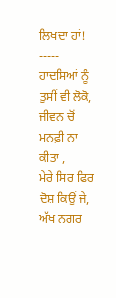ਲਿਖਦਾ ਹਾਂ!
-----
ਹਾਦਸਿਆਂ ਨੂੰ ਤੁਸੀਂ ਵੀ ਲੋਕੋ, ਜੀਵਨ ਚੋਂ ਮਨਫ਼ੀ ਨਾ ਕੀਤਾ ,
ਮੇਰੇ ਸਿਰ ਫਿਰ ਦੋਸ਼ ਕਿਉਂ ਜੇ, ਅੱਖ ਨਗਰ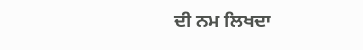ਦੀ ਨਮ ਲਿਖਦਾ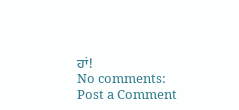ਹਾਂ!
No comments:
Post a Comment